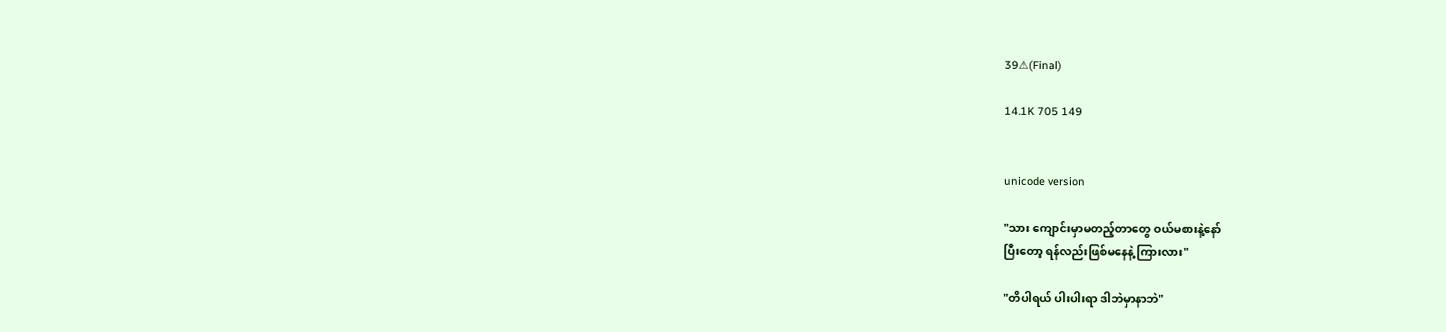39⚠(Final)

14.1K 705 149


unicode version

"သား ကျောင်းမှာမတည့်တာတွေ ဝယ်မစားနဲ့နော်
ပြီးတော့ ရန်လည်းဖြစ်မနေနဲ့ ကြားလား"

"တိပါရယ် ပါးပါးရာ ဒါဘဲမှာနာဘဲ"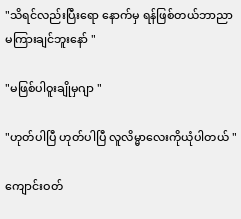"သိရင်လည်းပြီးရော နောက်မှ ရန်ဖြစ်တယ်ဘာညာ မကြားချင်ဘူးနော် "

"မဖြစ်ပါဝူးချိုမှဂျာ "

"ဟုတ်ပါပြီ ဟုတ်ပါပြီ လူလိမ္မာလေးကိုယုံပါတယ် "

ကျောင်းဝတ်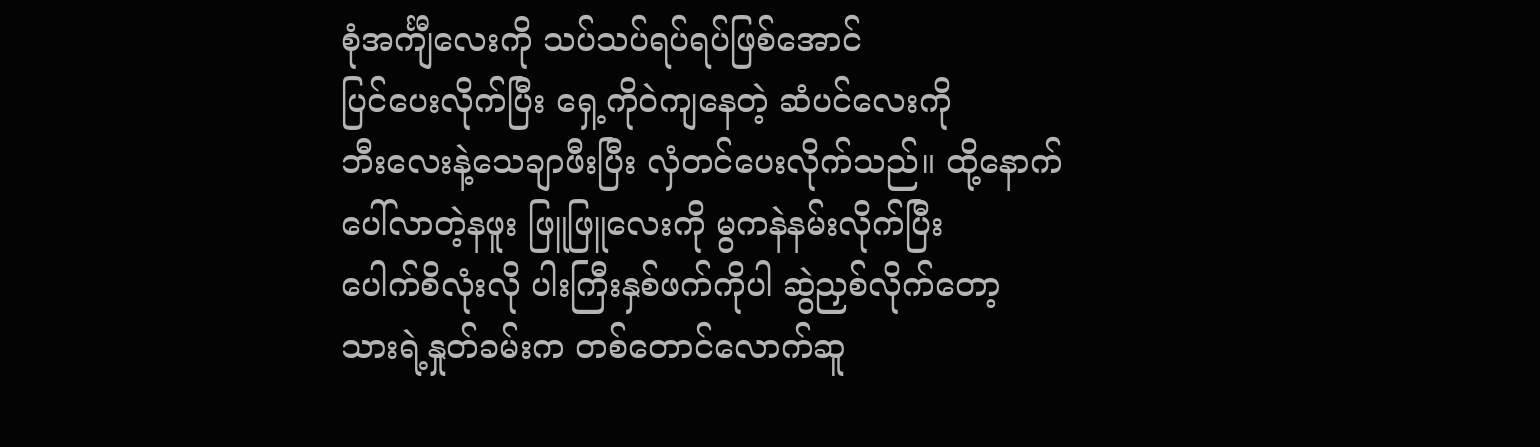စုံအင်္ကျီလေးကို သပ်သပ်ရပ်ရပ်ဖြစ်အောင်
ပြင်ပေးလိုက်ပြီး ရှေ့ကိုဝဲကျနေတဲ့ ဆံပင်လေးကို
ဘီးလေးနဲ့သေချာဖီးပြီး လှံတင်ပေးလိုက်သည်။ ထို့နောက်
ပေါ်လာတဲ့နဖူး ဖြူဖြူလေးကို မွကနဲနမ်းလိုက်ပြီး
ပေါက်စိလုံးလို ပါးကြီးနှစ်ဖက်ကိုပါ ဆွဲညှစ်လိုက်တော့
သားရဲ့နှုတ်ခမ်းက တစ်တောင်လောက်ဆူ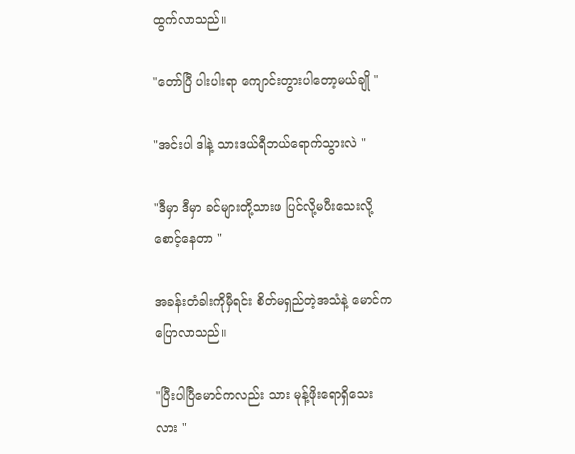ထွက်လာသည်။

"တော်ပြီ ပါးပါးရာ ကျောင်းတွားပါတော့မယ်ချို "

"အင်းပါ ဒါနဲ့ သားဒယ်ရီဘယ်ရောက်သွားလဲ "

"ဒီမှာ ဒီမှာ ခင်များတို့သားဖ ပြင်လို့မပီးသေးလို့
စောင့်နေတာ "

အခန်းတံခါးကိုမှီရင်း စိတ်မရှည်တဲ့အသံနဲ့ မောင်ကပြောလာသည်။

"ပြီးပါပြီမောင်ကလည်း သား မုန့်ဖိုးရောရှိသေးလား "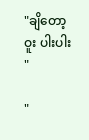"ချိတော့ဝူး ပါးပါး "

"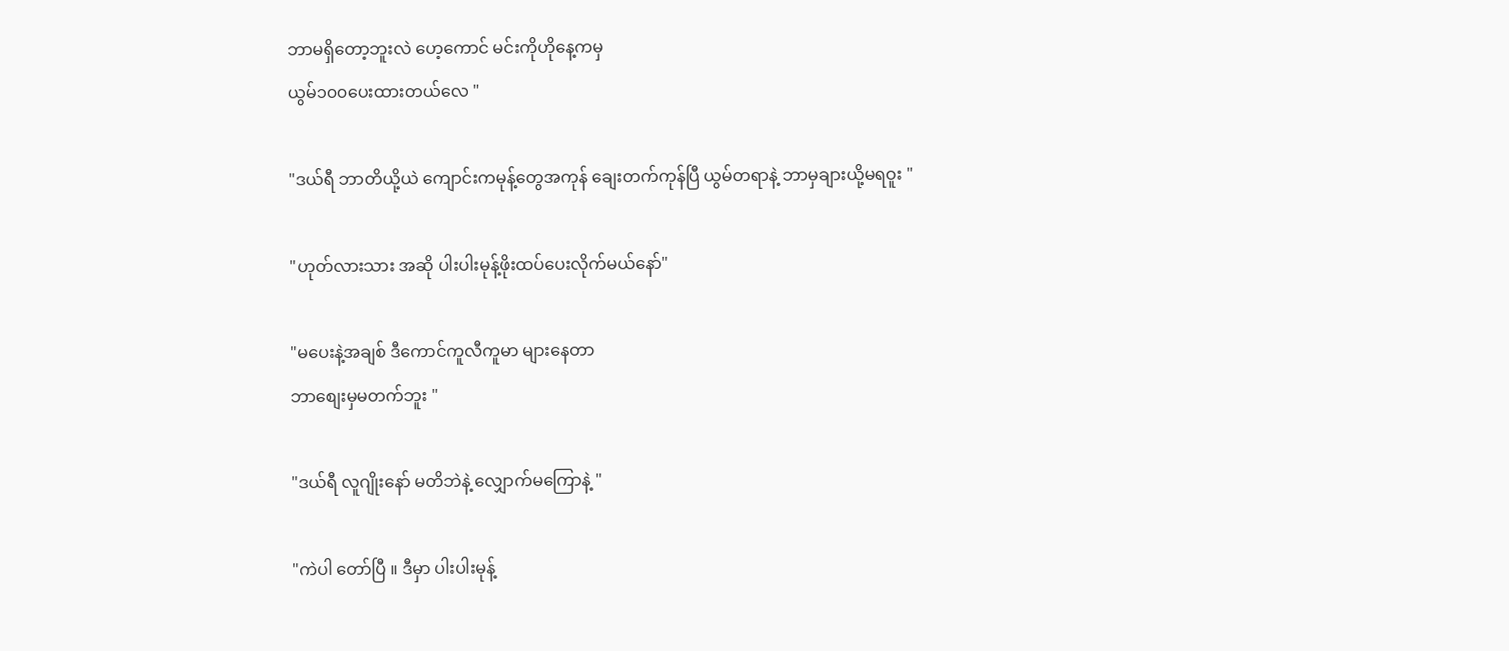ဘာမရှိတော့ဘူးလဲ ဟေ့ကောင် မင်းကိုဟိုနေ့ကမှ
ယွမ်၁၀၀ပေးထားတယ်လေ "

"ဒယ်ရီ ဘာတိယို့ယဲ ကျောင်းကမုန့်တွေအကုန် ချေးတက်ကုန်ပြီ ယွမ်တရာနဲ့ ဘာမှချားယို့မရဝူး "

"ဟုတ်လားသား အဆို ပါးပါးမုန့်ဖိုးထပ်ပေးလိုက်မယ်နော်"

"မပေးနဲ့အချစ် ဒီကောင်ကူလီကူမာ များနေတာ
ဘာစျေးမှမတက်ဘူး "

"ဒယ်ရီ လူဂျိုးနော် မတိဘဲနဲ့ လျှောက်မကြောနဲ့ "

"ကဲပါ တော်ပြီ ။ ဒီမှာ ပါးပါးမုန့်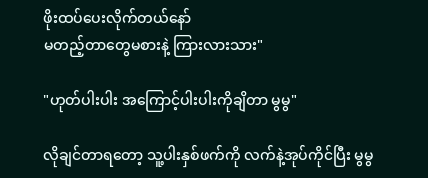ဖိုးထပ်ပေးလိုက်တယ်နော်
မတည့်တာတွေမစားနဲ့ ကြားလားသား"

"ဟုတ်ပါးပါး အကြောင့်ပါးပါးကိုချိတာ မွမွ"

လိုချင်တာရတော့ သူ့ပါးနှစ်ဖက်ကို လက်နဲ့အုပ်ကိုင်ပြီး မွမွ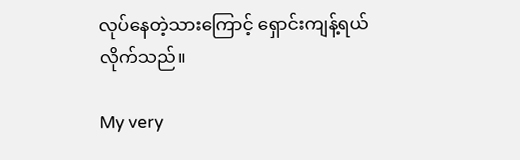လုပ်နေတဲ့သားကြောင့် ရှောင်းကျန့်ရယ်လိုက်သည်။

My very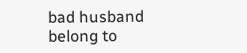bad husband  belong to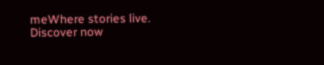meWhere stories live. Discover now